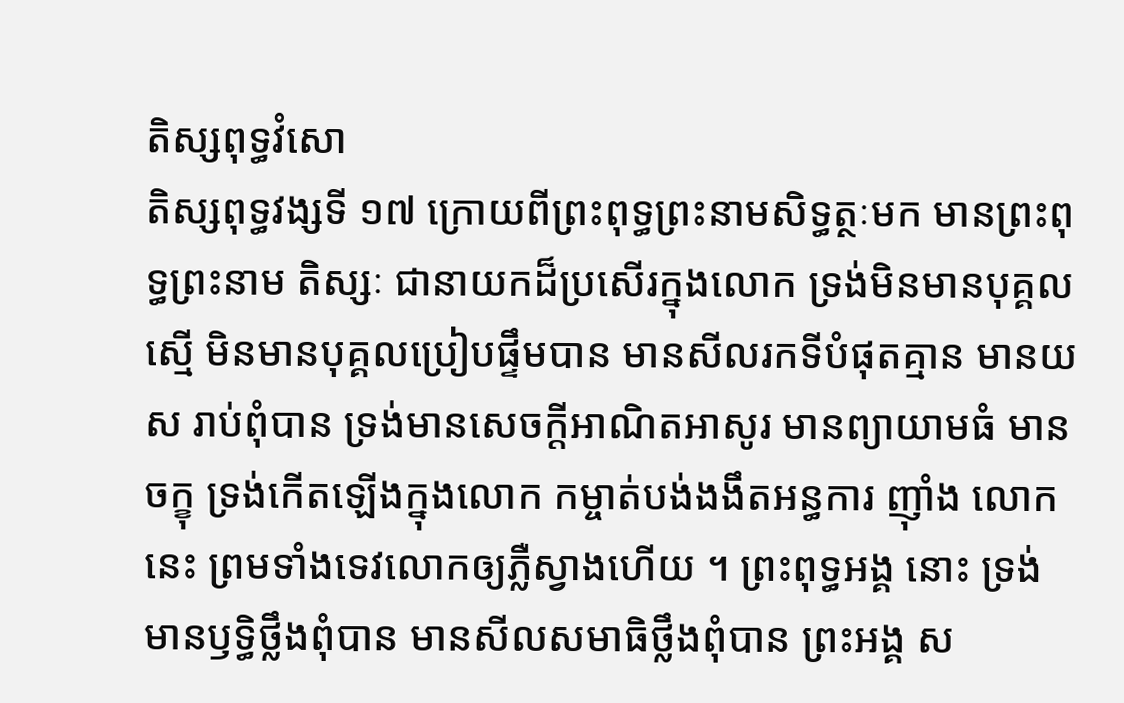តិស្សពុទ្ធវំសោ
តិស្សពុទ្ធវង្សទី ១៧ ក្រោយពីព្រះពុទ្ធព្រះនាមសិទ្ធត្ថៈមក មានព្រះពុទ្ធព្រះនាម តិស្សៈ ជានាយកដ៏ប្រសើរក្នុងលោក ទ្រង់មិនមានបុគ្គល ស្មើ មិនមានបុគ្គលប្រៀបផ្ទឹមបាន មានសីលរកទីបំផុតគ្មាន មានយស រាប់ពុំបាន ទ្រង់មានសេចក្តីអាណិតអាសូរ មានព្យាយាមធំ មានចក្ខុ ទ្រង់កើតឡើងក្នុងលោក កម្ចាត់បង់ងងឹតអន្ធការ ញ៉ាំង លោកនេះ ព្រមទាំងទេវលោកឲ្យភ្លឺស្វាងហើយ ។ ព្រះពុទ្ធអង្គ នោះ ទ្រង់មានឫទ្ធិថ្លឹងពុំបាន មានសីលសមាធិថ្លឹងពុំបាន ព្រះអង្គ ស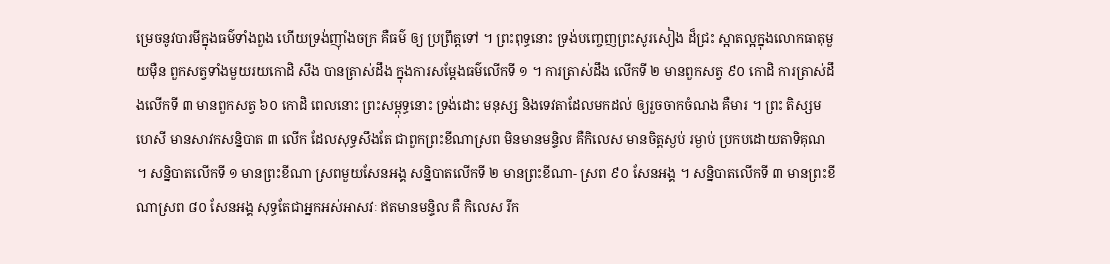ម្រេចនូវបារមីក្នុងធម៌ទាំងពួង ហើយទ្រង់ញ៉ាំងចក្រ គឺធម៌ ឲ្យ ប្រព្រឹត្តទៅ ។ ព្រះពុទ្ធនោះ ទ្រង់បញ្ចេញព្រះសូរសៀង ដ៏ជ្រះ ស្អាតល្អក្នុងលោកធាតុមួយម៉ឺន ពួកសត្វទាំងមួយរយកោដិ សឹង បានត្រាស់ដឹង ក្នុងការសម្តែងធម៌លើកទី ១ ។ ការត្រាស់ដឹង លើកទី ២ មានពួកសត្វ ៩០ កោដិ ការត្រាស់ដឹងលើកទី ៣ មានពួកសត្វ ៦០ កោដិ ពេលនោះ ព្រះសម្ពុទ្ធនោះ ទ្រង់ដោះ មនុស្ស និងទេវតាដែលមកដល់ ឲ្យរួចចាកចំណង គឺមារ ។ ព្រះ តិស្សមហេសី មានសាវកសន្និបាត ៣ លើក ដែលសុទ្ធសឹងតែ ជាពួកព្រះខីណាស្រព មិនមានមន្ទិល គឺកិលេស មានចិត្តស្ងប់ រម្ងាប់ ប្រកបដោយតាទិគុណ ។ សន្និបាតលើកទី ១ មានព្រះខីណា ស្រពមួយសែនអង្គ សន្និបាតលើកទី ២ មានព្រះខីណា- ស្រព ៩០ សែនអង្គ ។ សន្និបាតលើកទី ៣ មានព្រះខីណាស្រព ៨០ សែនអង្គ សុទ្ធតែជាអ្នកអស់អាសវៈ ឥតមានមន្ទិល គឺ កិលេស រីក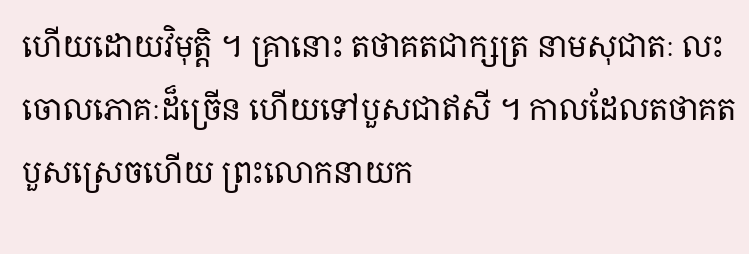ហើយដោយវិមុត្តិ ។ គ្រានោះ តថាគតជាក្សត្រ នាមសុជាតៈ លះចោលភោគៈដ៏ច្រើន ហើយទៅបួសជាឥសី ។ កាលដែលតថាគតបួសស្រេចហើយ ព្រះលោកនាយក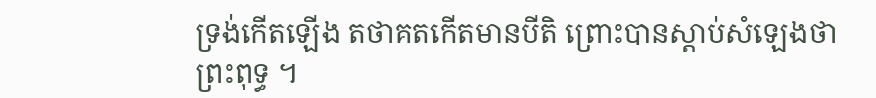ទ្រង់កើតឡើង តថាគតកើតមានបីតិ ព្រោះបានស្តាប់សំឡេងថាព្រះពុទ្ធ ។